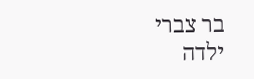בר צברי ילדה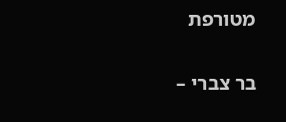מטורפת

בר צברי –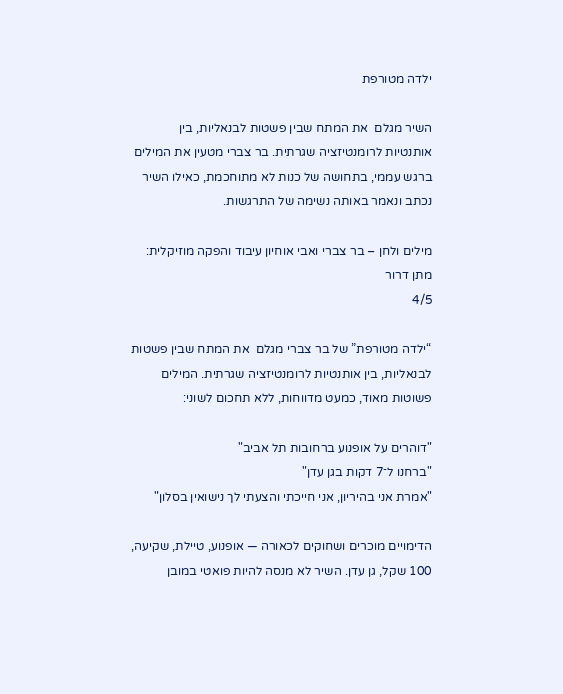ילדה מטורפת

השיר מגלם  את המתח שבין פשטות לבנאליות, בין אותנטיות לרומנטיזציה שגרתית. בר צברי מטעין את המילים ברגש עממי, בתחושה של כנות לא מתוחכמת, כאילו השיר נכתב ונאמר באותה נשימה של התרגשות.

מילים ולחן – בר צברי ואבי אוחיון עיבוד והפקה מוזיקלית: מתן דרור
4/5

“ילדה מטורפת” של בר צברי מגלם  את המתח שבין פשטות לבנאליות, בין אותנטיות לרומנטיזציה שגרתית. המילים פשוטות מאוד, כמעט מדווחות, ללא תחכום לשוני:

"דוהרים על אופנוע ברחובות תל אביב"
"ברחנו ל־7 דקות בגן עדן"
"אמרת אני בהיריון, אני חייכתי והצעתי לך נישואין בסלון"

הדימויים מוכרים ושחוקים לכאורה — אופנוע, טיילת, שקיעה, 100 שקל, גן עדן. השיר לא מנסה להיות פואטי במובן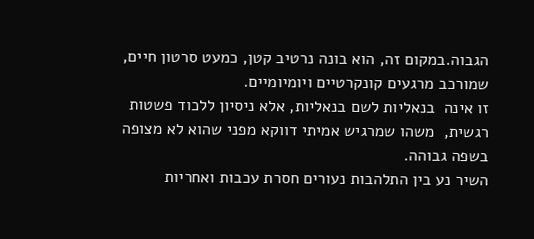הגבוה.במקום זה, הוא בונה נרטיב קטן, כמעט סרטון חיים, שמורכב מרגעים קונקרטיים ויומיומיים.
זו אינה  בנאליות לשם בנאליות, אלא ניסיון ללכוד פשטות רגשית,  משהו שמרגיש אמיתי דווקא מפני שהוא לא מצופה בשפה גבוהה.
השיר נע בין התלהבות נעורים חסרת עכבות ואחריות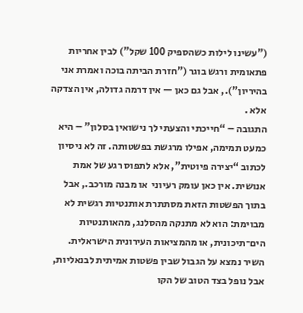("עשינו לילות כשהספיק 100 שקל") לבין אחריות פתאומית ורגש בוגר ("חזרת הביתה בוכה ואמרת אני בהיריון")., אבל גם כאן — אין דרמה גדולה, אין הצדקה אלא .
התגובה – “חייכתי והצעתי לך נישואין בסלון” – היא כמעט תמימה, אפילו מרגשת בפשטותה. זה לא ניסיון לכתוב “יצירה פיוטית”, אלא לתפוס רגע של אמת אנושית. אין כאן עומק רעיוני  או מבנה מורכב., אבל בתוך הפשטות הזאת מסתתרת אותנטיות רגשית לא מבוימת: הוא לא מתנקה מהסלנג, מהאותנטיות הים־תיכונית, או מהמציאות העירונית הישראלית.
השיר נמצא על הגבול שבין פשטות אמיתית לבנאליות, אבל נופל בצד הטוב של הקו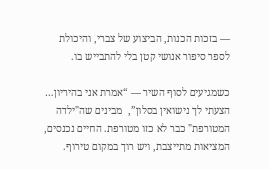— בזכות הכנות, הביצוע של צברי, והיכולת לספר סיפור אנושי קטן בלי להתבייש בו.

כשמגיעים לסוף השיר — “אמרת אני בהיריון… הצעתי לך נישואין בסלון”,  מבינים שה"ילדה המטורפת" כבר לא כזו מטורפת. החיים נכנסים, המציאות מתייצבת, ויש רוך במקום טירוף.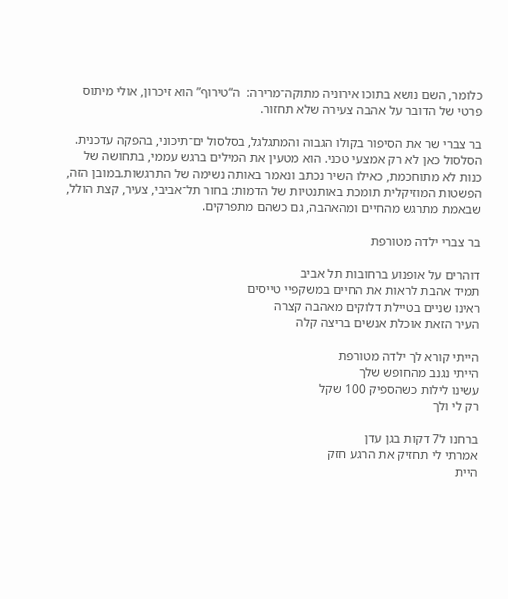כלומר, השם נושא בתוכו אירוניה מתוקה־מרירה:  ה“טירוף” הוא זיכרון, אולי מיתוס פרטי של הדובר על אהבה צעירה שלא תחזור.

בר צברי שר את הסיפור בקולו הגבוה והמתגלגל, בסלסול ים־תיכוני, בהפקה עדכנית. הסלסול כאן לא רק אמצעי טכני. הוא מטעין את המילים ברגש עממי, בתחושה של כנות לא מתוחכמת, כאילו השיר נכתב ונאמר באותה נשימה של התרגשות.במובן הזה, הפשטות המוזיקלית תומכת באותנטיות של הדמות: בחור תל־אביבי, צעיר, קצת הולל, שבאמת מתרגש מהחיים ומהאהבה, גם כשהם מתפרקים.

בר צברי ילדה מטורפת

דוהרים על אופנוע ברחובות תל אביב
תמיד אהבת לראות את החיים במשקפיי טייסים
ראינו שניים בטיילת דלוקים מאהבה קצרה
העיר הזאת אוכלת אנשים בריצה קלה

הייתי קורא לך ילדה מטורפת
הייתי נגנב מהחופש שלך
עשינו לילות כשהספיק 100 שקל
רק לי ולך

ברחנו ל7 דקות בגן עדן
אמרתי לי תחזיק את הרגע חזק
היית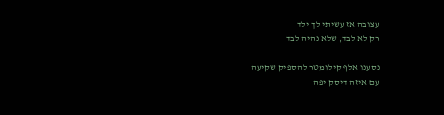עצובה אז עשיתי לך ילד
רק לא לבד, שלא נהיה לבד

נסענו אלף קילומטר להספיק שקיעה
עם איזה דיסק יפה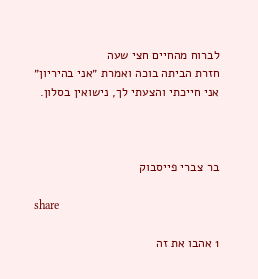לברוח מהחיים חצי שעה
חזרת הביתה בוכה ואמרת ״אני בהיריון״
אני חייכתי והצעתי לך, נישואין בסלון.



בר צברי פייסבוק

share

1 אהבו את זה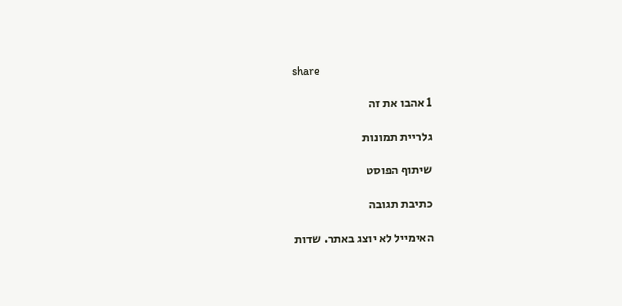share

1 אהבו את זה

גלריית תמונות

שיתוף הפוסט

כתיבת תגובה

האימייל לא יוצג באתר. שדות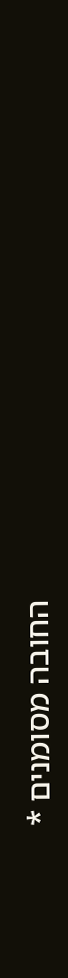החובה מסומנים *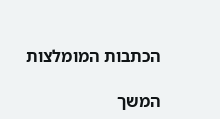הכתבות המומלצות

המשך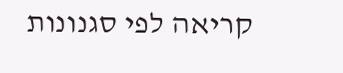קריאה לפי סגנונות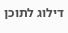דילוג לתוכן